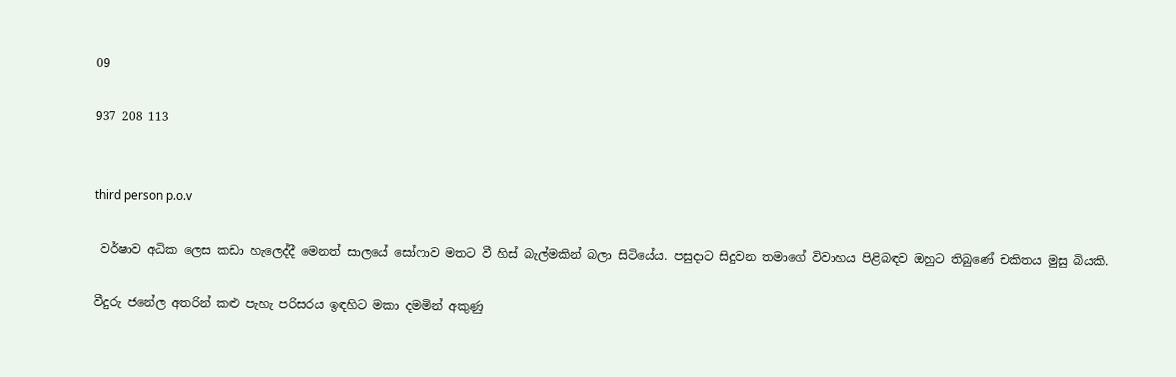09

937 208 113


third person p.o.v

 වර්ෂාව අධික ලෙස කඩා හැලෙද්දී මෙනත් සාලයේ සෝෆාව මතට වී හිස් බැල්මකින් බලා සිටියේය. පසුදාට සිදුවන තමාගේ විවාහය පිළිබඳව ඔහුට තිබුණේ චකිතය මුසු බියකි.

වීදුරු ජනේල අතරින් කළු පැහැ පරිසරය ඉඳහිට මකා දමමින් අකුණු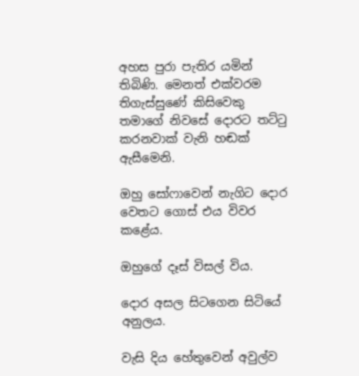අහස පුරා පැතිර යමින් තිබිණි. මෙනත් එක්වරම තිගැස්සුණේ කිසිවෙකු තමාගේ නිවසේ දොරට තට්ටු කරනවාක් වැනි හඬක් ඇසීමෙනි.

ඔහු සෝෆාවෙන් නැගිට දොර වෙතට ගොස් එය විවර ක‍ළේය.

ඔහුගේ දෑස් විසල් විය.

දොර අසල සිටගෙන සිටියේ අනුලය.

වැසි දිය හේතුවෙන් අවුල්ව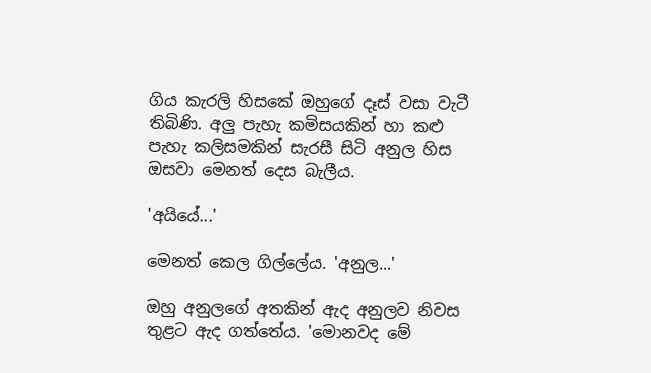ගිය කැරලි හිසකේ ඔහුගේ දෑස් වසා වැටී තිබිණි. අලු පැහැ කමිසයකින් හා කළු පැහැ කලිසමකින් සැරසී සිටි අනුල‍ හිස ඔසවා මෙනත් දෙස බැලීය.

'අයියේ...'

මෙනත් කෙල ගිල්ලේය. 'අනුල...'

ඔහු අනුලගේ අතකින් ඇද අනුලව නිවස තුළට ඇද ගත්තේය. 'මොනවද මේ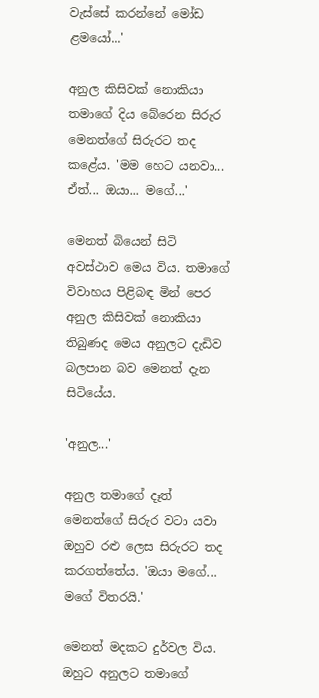වැස්සේ කරන්නේ මෝඩ ළමයෝ...'

අනුල කිසිවක් නොකියා තමාගේ දිය බේරෙන සිරුර මෙනත්ගේ සිරුරට තද කළේය. 'මම හෙට යනවා... ඒත්... ඔයා... මගේ...'

මෙනත් බියෙන් සිටි අවස්ථාව මෙය විය. තමාගේ විවාහය පිළිබඳ මින් පෙර අනුල කිසිවක් නොකියා තිබුණද මෙය අනුලට දැඩිව බලපාන බව මෙනත් දැන සිටියේය.

'අනුල...'

අනුල තමාගේ දෑත් මෙනත්ගේ සිරුර වටා යවා ඔහුව රළු ලෙස සිරුරට තද කරගත්තේය. 'ඔයා මගේ... මගේ විතරයි.'

මෙනත් මදකට දුර්වල විය. ඔහුට අනුලට තමාගේ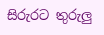සිරුරට තුරුලු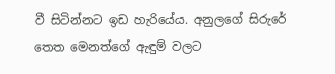වී සිටින්නට ඉඩ හැරියේය. අනුලගේ සිරුරේ තෙත මෙනත්ගේ ඇඳුම් වලට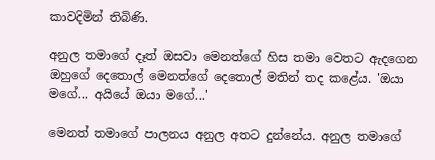කාවදිමින් තිබිණි.

අනුල තමාගේ දෑත් ඔසවා මෙනත්ගේ හිස තමා වෙතට ඇදගෙන ඔහුගේ දෙතොල් මෙනත්ගේ දෙතොල් මතින් තද කළේය. 'ඔයා මගේ... අයියේ ඔයා මගේ...'

මෙනත් තමාගේ පාලනය අනුල අතට දුන්නේය. අනුල තමාගේ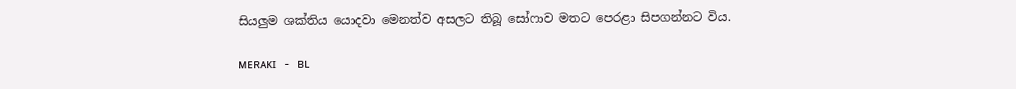සියලුම ශක්තිය යොදවා මෙනත්ව අසලට තිබූ සෝෆාව මතට පෙරළා සිපගන්නට විය.

ᴍᴇʀᴀᴋɪ - ʙʟ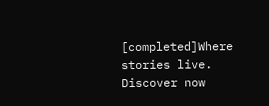[completed]Where stories live. Discover now